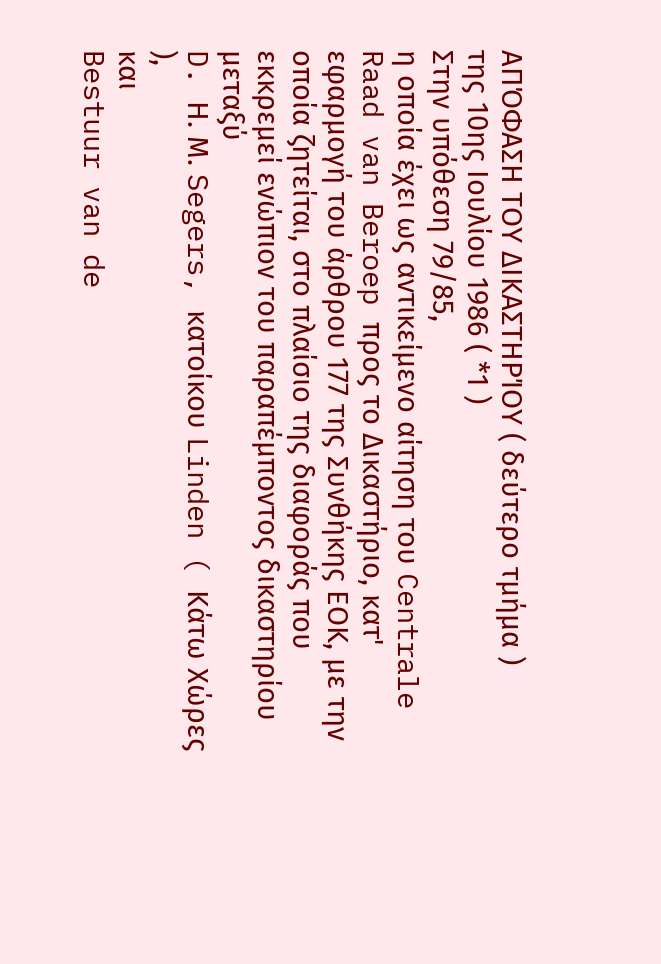ΑΠΌΦΑΣΗ ΤΟΥ ΔΙΚΑΣΤΗΡΊΟΥ ( δεύτερο τμήμα )
της 10ης Ιουλίου 1986 ( *1 )
Στην υπόθεση 79/85,
η οποία έχει ως αντικείμενο αίτηση του Centrale Raad van Beroep προς το Δικαστήριο, κατ' εφαρμογή του άρθρου 177 της Συνθήκης ΕΟΚ, με την οποία ζητείται, στο πλαίσιο της διαφοράς που εκκρεμεί ενώπιον του παραπέμποντος δικαστηρίου μεταξύ
D. Η. Μ. Segers, κατοίκου Linden ( Κάτω Χώρες ),
και
Bestuur van de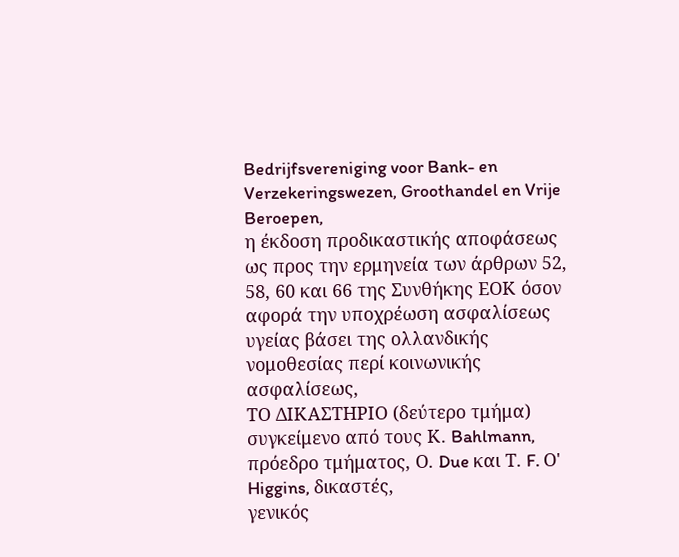Bedrijfsvereniging voor Bank- en Verzekeringswezen, Groothandel en Vrije Beroepen,
η έκδοση προδικαστικής αποφάσεως ως προς την ερμηνεία των άρθρων 52, 58, 60 και 66 της Συνθήκης ΕΟΚ όσον αφορά την υποχρέωση ασφαλίσεως υγείας βάσει της ολλανδικής νομοθεσίας περί κοινωνικής ασφαλίσεως,
ΤΟ ΔΙΚΑΣΤΗΡΙΟ (δεύτερο τμήμα)
συγκείμενο από τους Κ. Bahlmann, πρόεδρο τμήματος, Ο. Due και Τ. F. Ο' Higgins, δικαστές,
γενικός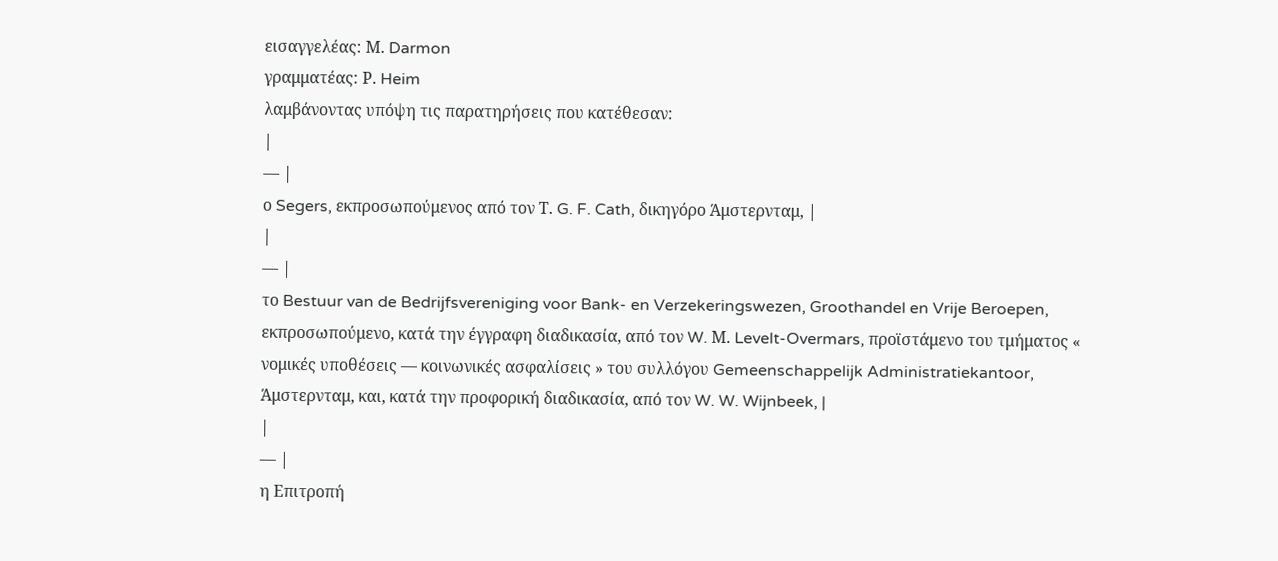εισαγγελέας: Μ. Darmon
γραμματέας: Ρ. Heim
λαμβάνοντας υπόψη τις παρατηρήσεις που κατέθεσαν:
|
— |
ο Segers, εκπροσωπούμενος από τον Τ. G. F. Cath, δικηγόρο Άμστερνταμ, |
|
— |
το Bestuur van de Bedrijfsvereniging voor Bank- en Verzekeringswezen, Groothandel en Vrije Beroepen, εκπροσωπούμενο, κατά την έγγραφη διαδικασία, από τον W. Μ. Levelt-Overmars, προϊστάμενο του τμήματος « νομικές υποθέσεις — κοινωνικές ασφαλίσεις » του συλλόγου Gemeenschappelijk Administratiekantoor, Άμστερνταμ, και, κατά την προφορική διαδικασία, από τον W. W. Wijnbeek, |
|
— |
η Επιτροπή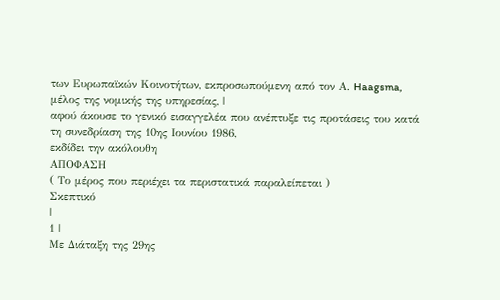των Ευρωπαϊκών Κοινοτήτων, εκπροσωπούμενη από τον Α. Haagsma, μέλος της νομικής της υπηρεσίας, |
αφού άκουσε το γενικό εισαγγελέα που ανέπτυξε τις προτάσεις του κατά τη συνεδρίαση της 10ης Ιουνίου 1986,
εκδίδει την ακόλουθη
ΑΠΟΦΑΣΗ
( Το μέρος που περιέχει τα περιστατικά παραλείπεται )
Σκεπτικό
|
1 |
Με Διάταξη της 29ης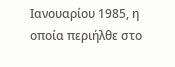Ιανουαρίου 1985, η οποία περιήλθε στο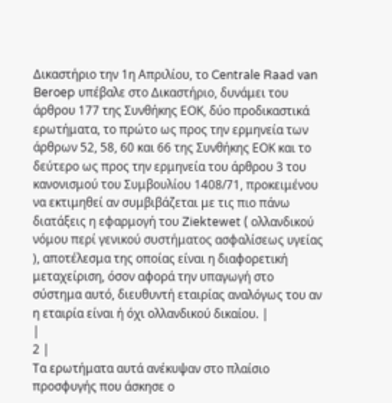Δικαστήριο την 1η Απριλίου, το Centrale Raad van Beroep υπέβαλε στο Δικαστήριο, δυνάμει του άρθρου 177 της Συνθήκης ΕΟΚ, δύο προδικαστικά ερωτήματα, το πρώτο ως προς την ερμηνεία των άρθρων 52, 58, 60 και 66 της Συνθήκης ΕΟΚ και το δεύτερο ως προς την ερμηνεία του άρθρου 3 του κανονισμού του Συμβουλίου 1408/71, προκειμένου να εκτιμηθεί αν συμβιβάζεται με τις πιο πάνω διατάξεις η εφαρμογή του Ziektewet ( ολλανδικού νόμου περί γενικού συστήματος ασφαλίσεως υγείας ), αποτέλεσμα της οποίας είναι η διαφορετική μεταχείριση, όσον αφορά την υπαγωγή στο σύστημα αυτό, διευθυντή εταιρίας αναλόγως του αν η εταιρία είναι ή όχι ολλανδικού δικαίου. |
|
2 |
Τα ερωτήματα αυτά ανέκυψαν στο πλαίσιο προσφυγής που άσκησε ο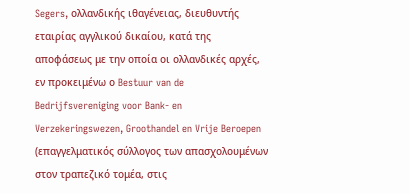Segers, ολλανδικής ιθαγένειας, διευθυντής εταιρίας αγγλικού δικαίου, κατά της αποφάσεως με την οποία οι ολλανδικές αρχές, εν προκειμένω ο Bestuur van de Bedrijfsvereniging voor Bank- en Verzekeringswezen, Groothandel en Vrije Beroepen (επαγγελματικός σύλλογος των απασχολουμένων στον τραπεζικό τομέα, στις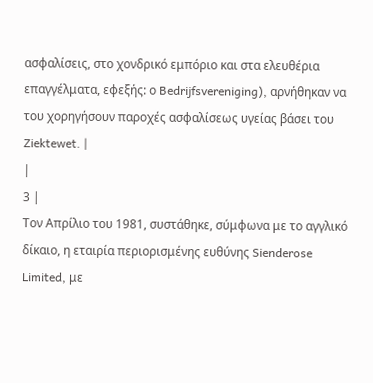ασφαλίσεις, στο χονδρικό εμπόριο και στα ελευθέρια επαγγέλματα, εφεξής: ο Bedrijfsvereniging), αρνήθηκαν να του χορηγήσουν παροχές ασφαλίσεως υγείας βάσει του Ziektewet. |
|
3 |
Τον Απρίλιο του 1981, συστάθηκε, σύμφωνα με το αγγλικό δίκαιο, η εταιρία περιορισμένης ευθύνης Sienderose Limited, με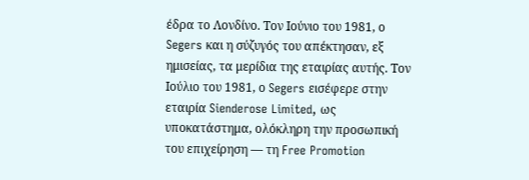έδρα το Λονδίνο. Τον Ιούνιο του 1981, ο Segers και η σύζυγός του απέκτησαν, εξ ημισείας, τα μερίδια της εταιρίας αυτής. Τον Ιούλιο του 1981, ο Segers εισέφερε στην εταιρία Sienderose Limited, ως υποκατάστημα, ολόκληρη την προσωπική του επιχείρηση — τη Free Promotion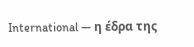International — η έδρα της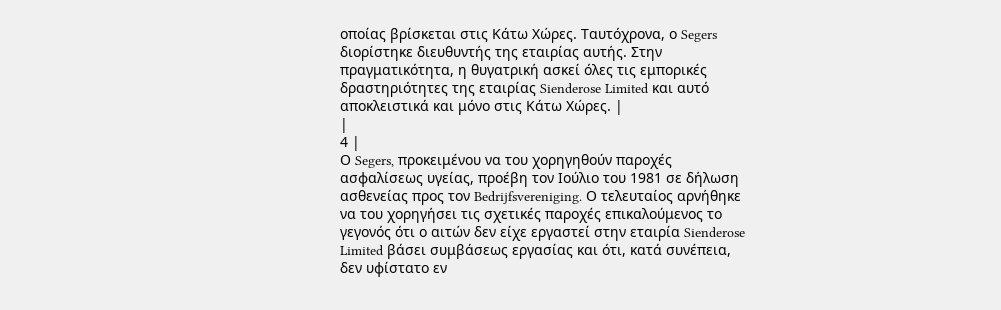οποίας βρίσκεται στις Κάτω Χώρες. Ταυτόχρονα, ο Segers διορίστηκε διευθυντής της εταιρίας αυτής. Στην πραγματικότητα, η θυγατρική ασκεί όλες τις εμπορικές δραστηριότητες της εταιρίας Sienderose Limited και αυτό αποκλειστικά και μόνο στις Κάτω Χώρες. |
|
4 |
Ο Segers, προκειμένου να του χορηγηθούν παροχές ασφαλίσεως υγείας, προέβη τον Ιούλιο του 1981 σε δήλωση ασθενείας προς τον Bedrijfsvereniging. Ο τελευταίος αρνήθηκε να του χορηγήσει τις σχετικές παροχές επικαλούμενος το γεγονός ότι ο αιτών δεν είχε εργαστεί στην εταιρία Sienderose Limited βάσει συμβάσεως εργασίας και ότι, κατά συνέπεια, δεν υφίστατο εν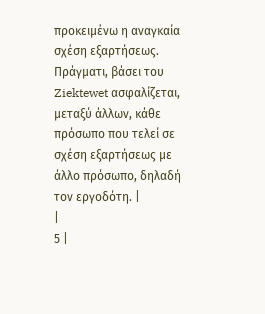προκειμένω η αναγκαία σχέση εξαρτήσεως. Πράγματι, βάσει του Ziektewet ασφαλίζεται, μεταξύ άλλων, κάθε πρόσωπο που τελεί σε σχέση εξαρτήσεως με άλλο πρόσωπο, δηλαδή τον εργοδότη. |
|
5 |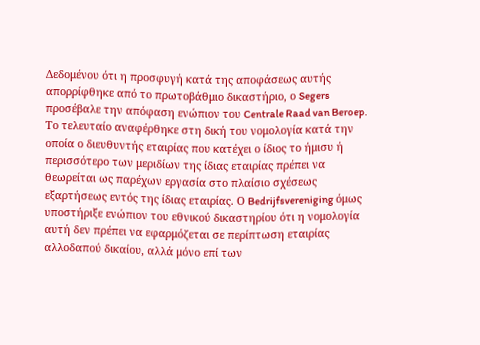Δεδομένου ότι η προσφυγή κατά της αποφάσεως αυτής απορρίφθηκε από το πρωτοβάθμιο δικαστήριο, ο Segers προσέβαλε την απόφαση ενώπιον του Centrale Raad van Beroep. Το τελευταίο αναφέρθηκε στη δική του νομολογία κατά την οποία ο διευθυντής εταιρίας που κατέχει ο ίδιος το ήμισυ ή περισσότερο των μεριδίων της ίδιας εταιρίας πρέπει να θεωρείται ως παρέχων εργασία στο πλαίσιο σχέσεως εξαρτήσεως εντός της ίδιας εταιρίας. Ο Bedrijfsvereniging όμως υποστήριξε ενώπιον του εθνικού δικαστηρίου ότι η νομολογία αυτή δεν πρέπει να εφαρμόζεται σε περίπτωση εταιρίας αλλοδαπού δικαίου, αλλά μόνο επί των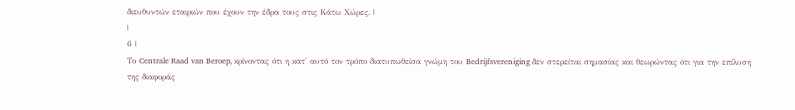διευθυντών εταιριών που έχουν την έδρα τους στις Κάτω Χώρες. |
|
6 |
Το Centrale Raad van Beroep, κρίνοντας ότι η κατ' αυτό τον τρόπο διατυπωθείσα γνώμη του Bedrijfsvereniging δεν στερείται σημασίας και θεωρώντας ότι για την επίλυση της διαφοράς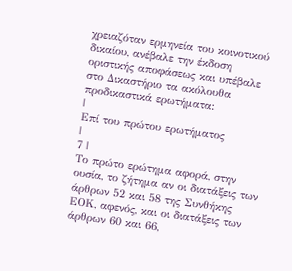χρειαζόταν ερμηνεία του κοινοτικού δικαίου, ανέβαλε την έκδοση οριστικής αποφάσεως και υπέβαλε στο Δικαστήριο τα ακόλουθα προδικαστικά ερωτήματα:
|
Επί του πρώτου ερωτήματος
|
7 |
Το πρώτο ερώτημα αφορά, στην ουσία, το ζήτημα αν οι διατάξεις των άρθρων 52 και 58 της Συνθήκης ΕΟΚ, αφενός, και οι διατάξεις των άρθρων 60 και 66,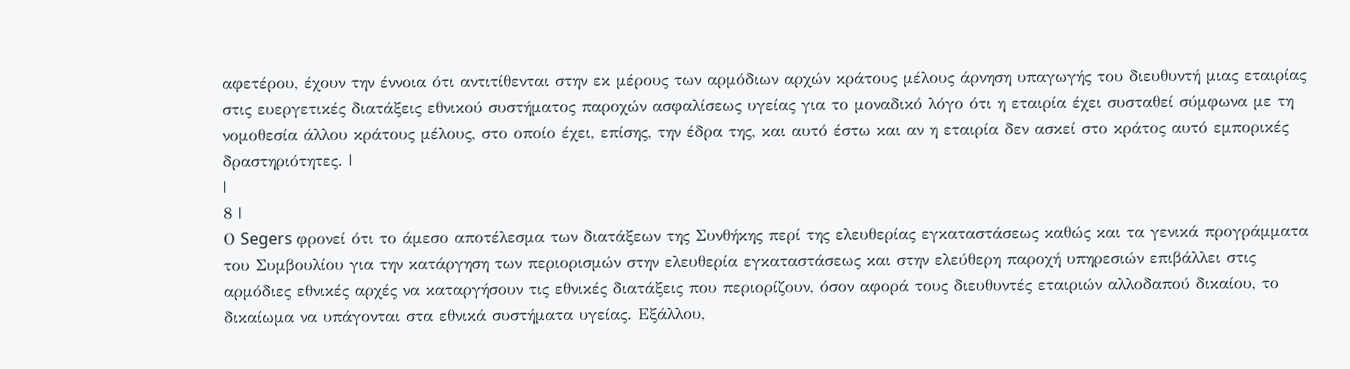αφετέρου, έχουν την έννοια ότι αντιτίθενται στην εκ μέρους των αρμόδιων αρχών κράτους μέλους άρνηση υπαγωγής του διευθυντή μιας εταιρίας στις ευεργετικές διατάξεις εθνικού συστήματος παροχών ασφαλίσεως υγείας για το μοναδικό λόγο ότι η εταιρία έχει συσταθεί σύμφωνα με τη νομοθεσία άλλου κράτους μέλους, στο οποίο έχει, επίσης, την έδρα της, και αυτό έστω και αν η εταιρία δεν ασκεί στο κράτος αυτό εμπορικές δραστηριότητες. |
|
8 |
Ο Segers φρονεί ότι το άμεσο αποτέλεσμα των διατάξεων της Συνθήκης περί της ελευθερίας εγκαταστάσεως καθώς και τα γενικά προγράμματα του Συμβουλίου για την κατάργηση των περιορισμών στην ελευθερία εγκαταστάσεως και στην ελεύθερη παροχή υπηρεσιών επιβάλλει στις αρμόδιες εθνικές αρχές να καταργήσουν τις εθνικές διατάξεις που περιορίζουν, όσον αφορά τους διευθυντές εταιριών αλλοδαπού δικαίου, το δικαίωμα να υπάγονται στα εθνικά συστήματα υγείας. Εξάλλου,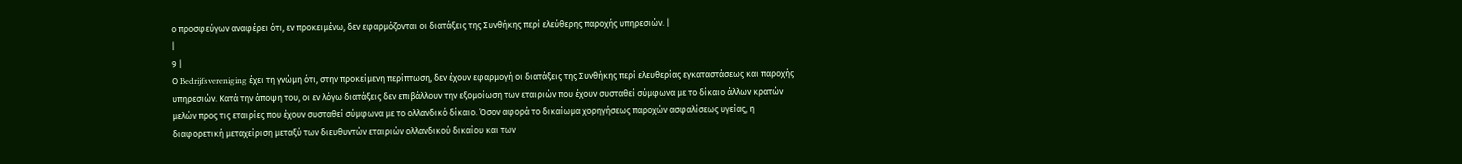ο προσφεύγων αναφέρει ότι, εν προκειμένω, δεν εφαρμόζονται οι διατάξεις της Συνθήκης περί ελεύθερης παροχής υπηρεσιών. |
|
9 |
Ο Bedrijfsvereniging έχει τη γνώμη ότι, στην προκείμενη περίπτωση, δεν έχουν εφαρμογή οι διατάξεις της Συνθήκης περί ελευθερίας εγκαταστάσεως και παροχής υπηρεσιών. Κατά την άποψη του, οι εν λόγω διατάξεις δεν επιβάλλουν την εξομοίωση των εταιριών που έχουν συσταθεί σύμφωνα με το δίκαιο άλλων κρατών μελών προς τις εταιρίες που έχουν συσταθεί σύμφωνα με το ολλανδικό δίκαιο. Όσον αφορά το δικαίωμα χορηγήσεως παροχών ασφαλίσεως υγείας, η διαφορετική μεταχείριση μεταξύ των διευθυντών εταιριών ολλανδικού δικαίου και των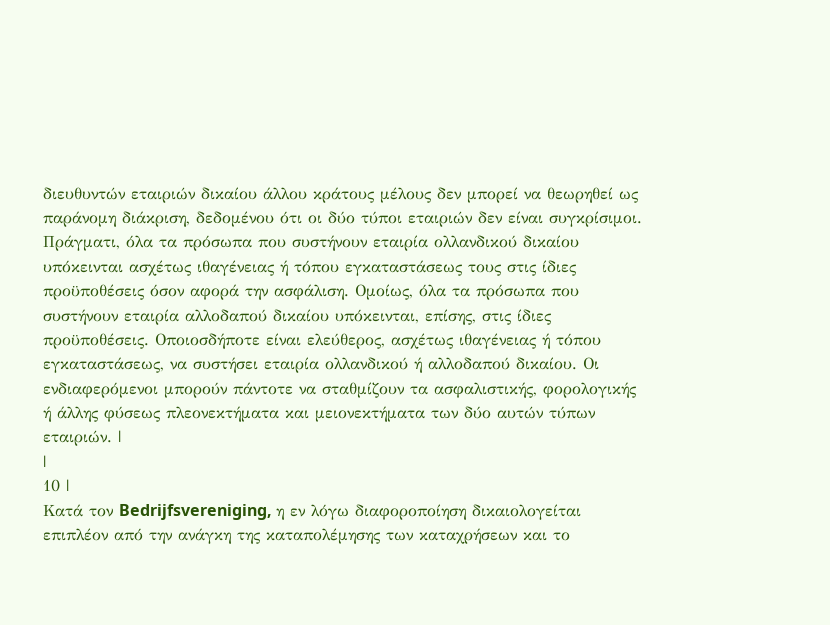διευθυντών εταιριών δικαίου άλλου κράτους μέλους δεν μπορεί να θεωρηθεί ως παράνομη διάκριση, δεδομένου ότι οι δύο τύποι εταιριών δεν είναι συγκρίσιμοι. Πράγματι, όλα τα πρόσωπα που συστήνουν εταιρία ολλανδικού δικαίου υπόκεινται ασχέτως ιθαγένειας ή τόπου εγκαταστάσεως τους στις ίδιες προϋποθέσεις όσον αφορά την ασφάλιση. Ομοίως, όλα τα πρόσωπα που συστήνουν εταιρία αλλοδαπού δικαίου υπόκεινται, επίσης, στις ίδιες προϋποθέσεις. Οποιοσδήποτε είναι ελεύθερος, ασχέτως ιθαγένειας ή τόπου εγκαταστάσεως, να συστήσει εταιρία ολλανδικού ή αλλοδαπού δικαίου. Οι ενδιαφερόμενοι μπορούν πάντοτε να σταθμίζουν τα ασφαλιστικής, φορολογικής ή άλλης φύσεως πλεονεκτήματα και μειονεκτήματα των δύο αυτών τύπων εταιριών. |
|
10 |
Κατά τον Bedrijfsvereniging, η εν λόγω διαφοροποίηση δικαιολογείται επιπλέον από την ανάγκη της καταπολέμησης των καταχρήσεων και το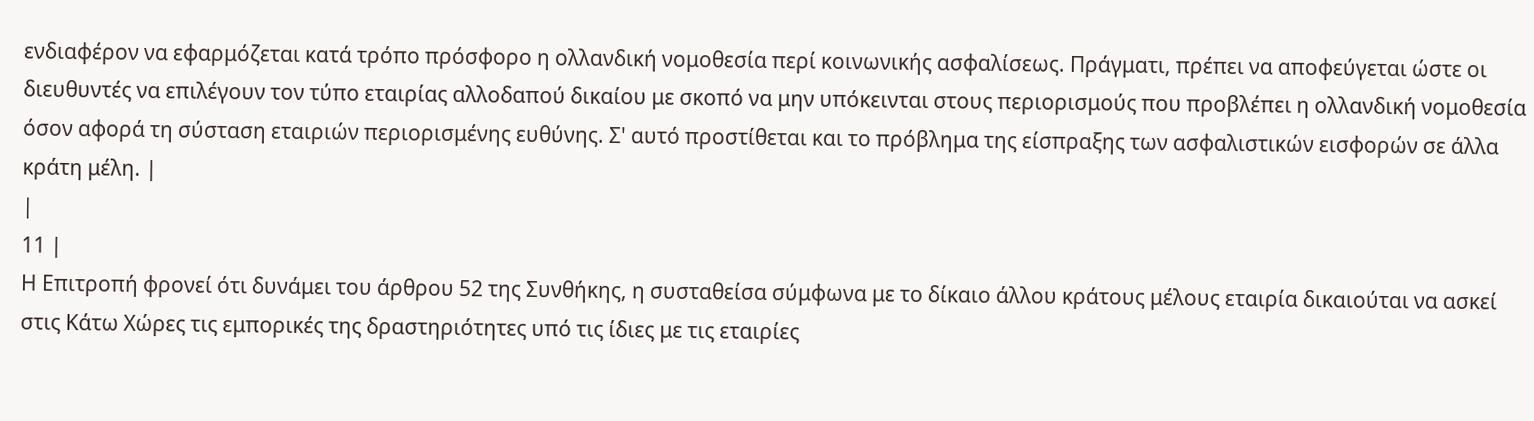ενδιαφέρον να εφαρμόζεται κατά τρόπο πρόσφορο η ολλανδική νομοθεσία περί κοινωνικής ασφαλίσεως. Πράγματι, πρέπει να αποφεύγεται ώστε οι διευθυντές να επιλέγουν τον τύπο εταιρίας αλλοδαπού δικαίου με σκοπό να μην υπόκεινται στους περιορισμούς που προβλέπει η ολλανδική νομοθεσία όσον αφορά τη σύσταση εταιριών περιορισμένης ευθύνης. Σ' αυτό προστίθεται και το πρόβλημα της είσπραξης των ασφαλιστικών εισφορών σε άλλα κράτη μέλη. |
|
11 |
Η Επιτροπή φρονεί ότι δυνάμει του άρθρου 52 της Συνθήκης, η συσταθείσα σύμφωνα με το δίκαιο άλλου κράτους μέλους εταιρία δικαιούται να ασκεί στις Κάτω Χώρες τις εμπορικές της δραστηριότητες υπό τις ίδιες με τις εταιρίες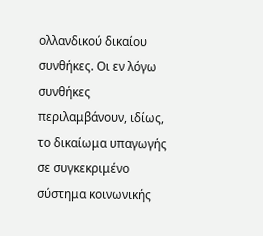ολλανδικού δικαίου συνθήκες. Οι εν λόγω συνθήκες περιλαμβάνουν, ιδίως, το δικαίωμα υπαγωγής σε συγκεκριμένο σύστημα κοινωνικής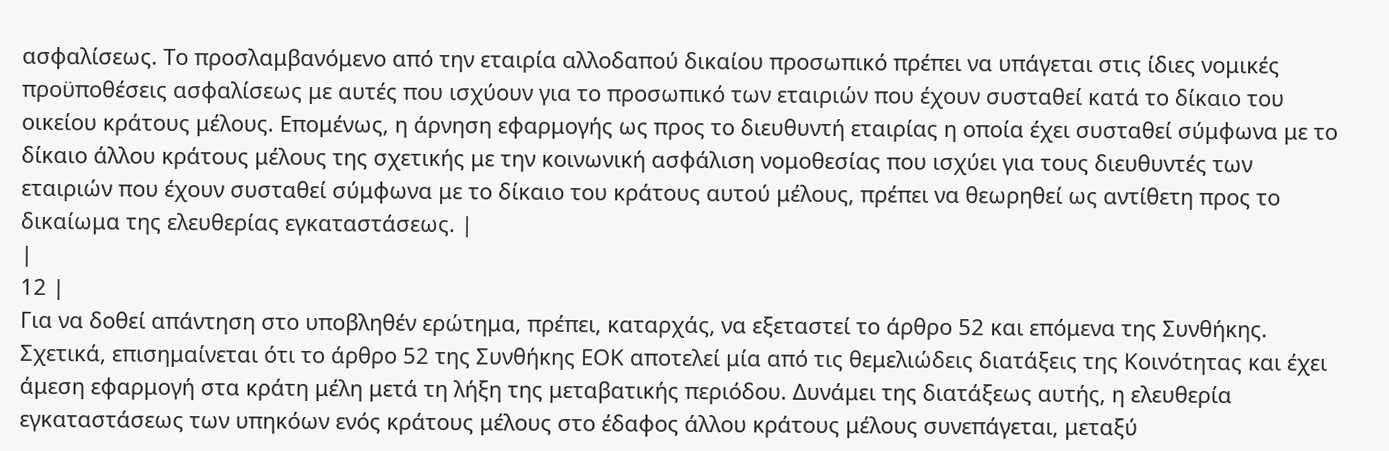ασφαλίσεως. Το προσλαμβανόμενο από την εταιρία αλλοδαπού δικαίου προσωπικό πρέπει να υπάγεται στις ίδιες νομικές προϋποθέσεις ασφαλίσεως με αυτές που ισχύουν για το προσωπικό των εταιριών που έχουν συσταθεί κατά το δίκαιο του οικείου κράτους μέλους. Επομένως, η άρνηση εφαρμογής ως προς το διευθυντή εταιρίας η οποία έχει συσταθεί σύμφωνα με το δίκαιο άλλου κράτους μέλους της σχετικής με την κοινωνική ασφάλιση νομοθεσίας που ισχύει για τους διευθυντές των εταιριών που έχουν συσταθεί σύμφωνα με το δίκαιο του κράτους αυτού μέλους, πρέπει να θεωρηθεί ως αντίθετη προς το δικαίωμα της ελευθερίας εγκαταστάσεως. |
|
12 |
Για να δοθεί απάντηση στο υποβληθέν ερώτημα, πρέπει, καταρχάς, να εξεταστεί το άρθρο 52 και επόμενα της Συνθήκης. Σχετικά, επισημαίνεται ότι το άρθρο 52 της Συνθήκης ΕΟΚ αποτελεί μία από τις θεμελιώδεις διατάξεις της Κοινότητας και έχει άμεση εφαρμογή στα κράτη μέλη μετά τη λήξη της μεταβατικής περιόδου. Δυνάμει της διατάξεως αυτής, η ελευθερία εγκαταστάσεως των υπηκόων ενός κράτους μέλους στο έδαφος άλλου κράτους μέλους συνεπάγεται, μεταξύ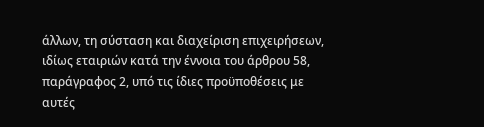άλλων, τη σύσταση και διαχείριση επιχειρήσεων, ιδίως εταιριών κατά την έννοια του άρθρου 58, παράγραφος 2, υπό τις ίδιες προϋποθέσεις με αυτές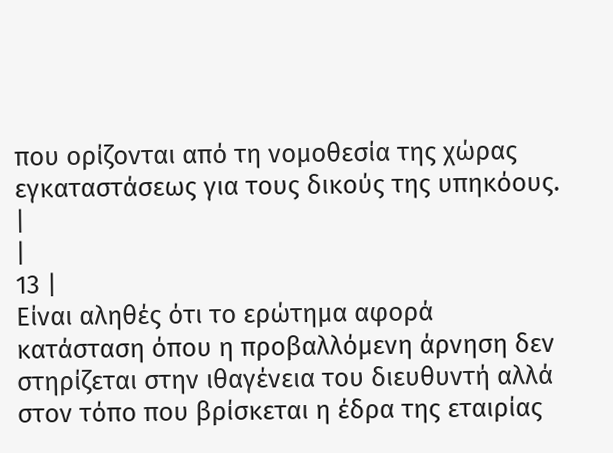που ορίζονται από τη νομοθεσία της χώρας εγκαταστάσεως για τους δικούς της υπηκόους. |
|
13 |
Είναι αληθές ότι το ερώτημα αφορά κατάσταση όπου η προβαλλόμενη άρνηση δεν στηρίζεται στην ιθαγένεια του διευθυντή αλλά στον τόπο που βρίσκεται η έδρα της εταιρίας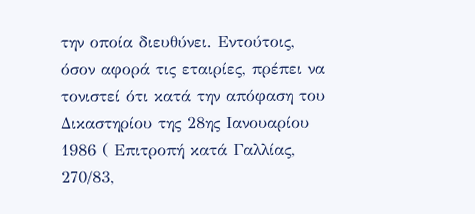την οποία διευθύνει. Εντούτοις, όσον αφορά τις εταιρίες, πρέπει να τονιστεί ότι κατά την απόφαση του Δικαστηρίου της 28ης Ιανουαρίου 1986 ( Επιτροπή κατά Γαλλίας, 270/83,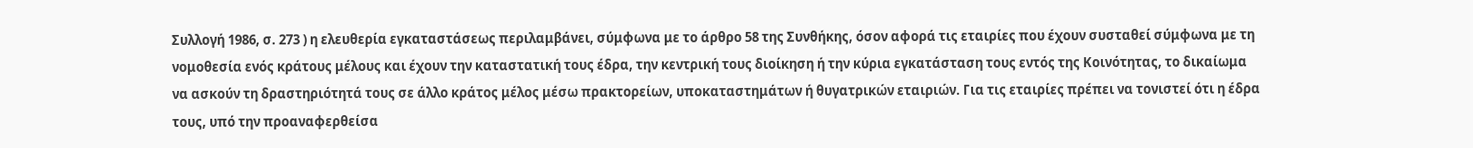Συλλογή 1986, σ. 273 ) η ελευθερία εγκαταστάσεως περιλαμβάνει, σύμφωνα με το άρθρο 58 της Συνθήκης, όσον αφορά τις εταιρίες που έχουν συσταθεί σύμφωνα με τη νομοθεσία ενός κράτους μέλους και έχουν την καταστατική τους έδρα, την κεντρική τους διοίκηση ή την κύρια εγκατάσταση τους εντός της Κοινότητας, το δικαίωμα να ασκούν τη δραστηριότητά τους σε άλλο κράτος μέλος μέσω πρακτορείων, υποκαταστημάτων ή θυγατρικών εταιριών. Για τις εταιρίες πρέπει να τονιστεί ότι η έδρα τους, υπό την προαναφερθείσα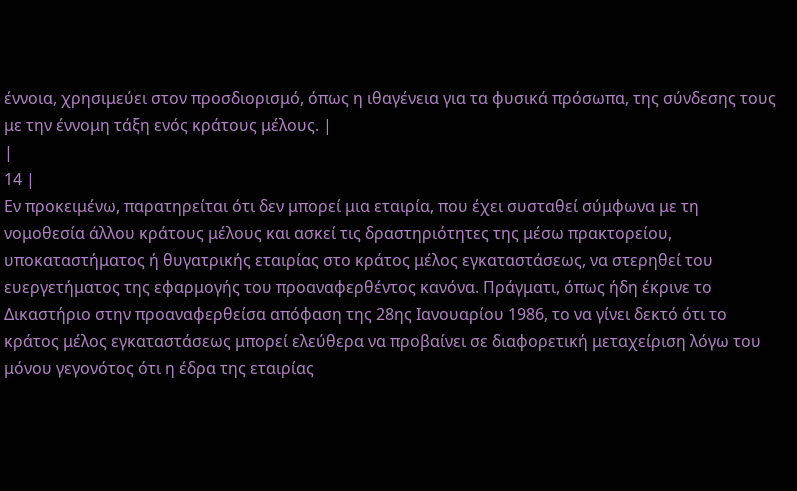έννοια, χρησιμεύει στον προσδιορισμό, όπως η ιθαγένεια για τα φυσικά πρόσωπα, της σύνδεσης τους με την έννομη τάξη ενός κράτους μέλους. |
|
14 |
Εν προκειμένω, παρατηρείται ότι δεν μπορεί μια εταιρία, που έχει συσταθεί σύμφωνα με τη νομοθεσία άλλου κράτους μέλους και ασκεί τις δραστηριότητες της μέσω πρακτορείου, υποκαταστήματος ή θυγατρικής εταιρίας στο κράτος μέλος εγκαταστάσεως, να στερηθεί του ευεργετήματος της εφαρμογής του προαναφερθέντος κανόνα. Πράγματι, όπως ήδη έκρινε το Δικαστήριο στην προαναφερθείσα απόφαση της 28ης Ιανουαρίου 1986, το να γίνει δεκτό ότι το κράτος μέλος εγκαταστάσεως μπορεί ελεύθερα να προβαίνει σε διαφορετική μεταχείριση λόγω του μόνου γεγονότος ότι η έδρα της εταιρίας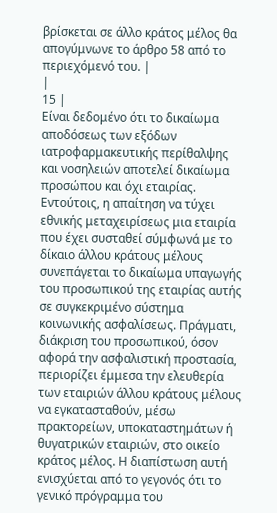βρίσκεται σε άλλο κράτος μέλος θα απογύμνωνε το άρθρο 58 από το περιεχόμενό του. |
|
15 |
Είναι δεδομένο ότι το δικαίωμα αποδόσεως των εξόδων ιατροφαρμακευτικής περίθαλψης και νοσηλειών αποτελεί δικαίωμα προσώπου και όχι εταιρίας. Εντούτοις, η απαίτηση να τύχει εθνικής μεταχειρίσεως μια εταιρία που έχει συσταθεί σύμφωνά με το δίκαιο άλλου κράτους μέλους συνεπάγεται το δικαίωμα υπαγωγής του προσωπικού της εταιρίας αυτής σε συγκεκριμένο σύστημα κοινωνικής ασφαλίσεως. Πράγματι, διάκριση του προσωπικού, όσον αφορά την ασφαλιστική προστασία, περιορίζει έμμεσα την ελευθερία των εταιριών άλλου κράτους μέλους να εγκατασταθούν, μέσω πρακτορείων, υποκαταστημάτων ή θυγατρικών εταιριών, στο οικείο κράτος μέλος. Η διαπίστωση αυτή ενισχύεται από το γεγονός ότι το γενικό πρόγραμμα του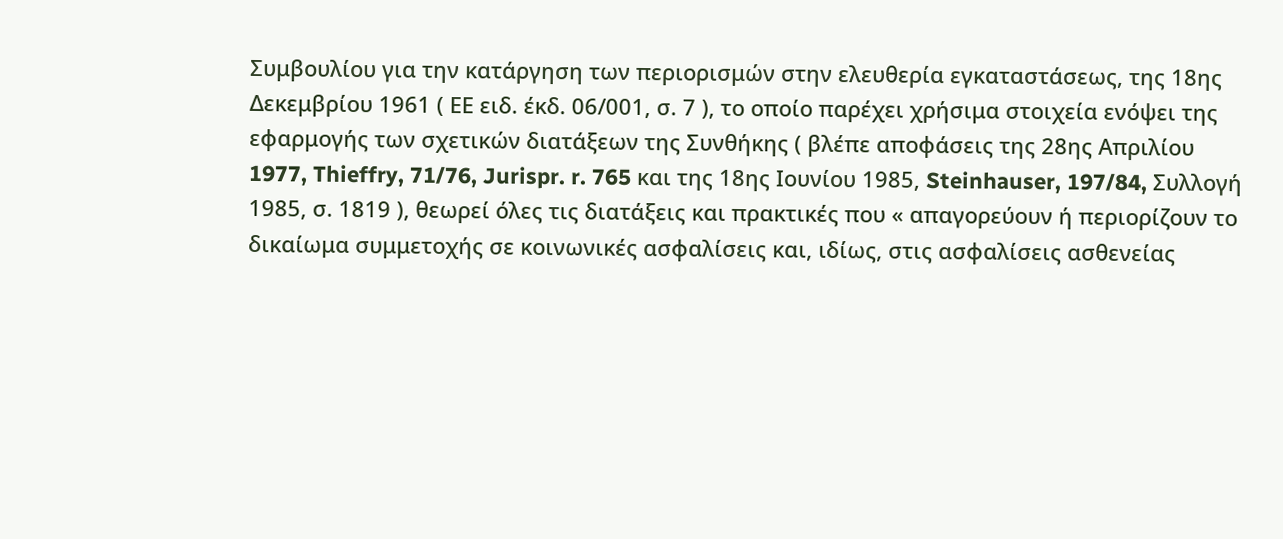Συμβουλίου για την κατάργηση των περιορισμών στην ελευθερία εγκαταστάσεως, της 18ης Δεκεμβρίου 1961 ( ΕΕ ειδ. έκδ. 06/001, σ. 7 ), το οποίο παρέχει χρήσιμα στοιχεία ενόψει της εφαρμογής των σχετικών διατάξεων της Συνθήκης ( βλέπε αποφάσεις της 28ης Απριλίου 1977, Thieffry, 71/76, Jurispr. r. 765 και της 18ης Ιουνίου 1985, Steinhauser, 197/84, Συλλογή 1985, σ. 1819 ), θεωρεί όλες τις διατάξεις και πρακτικές που « απαγορεύουν ή περιορίζουν το δικαίωμα συμμετοχής σε κοινωνικές ασφαλίσεις και, ιδίως, στις ασφαλίσεις ασθενείας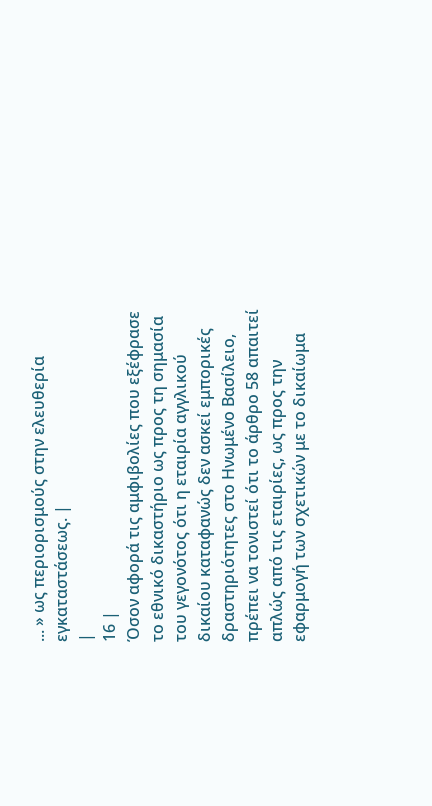... » ως περιορισμούς στην ελευθερία εγκαταστάσεως. |
|
16 |
Όσον αφορά τις αμφιβολίες που εξέφρασε το εθνικό δικαστήριο ως προς τη σημασία του γεγονότος ότι η εταιρία αγγλικού δικαίου καταφανώς δεν ασκεί εμπορικές δραστηριότητες στο Ηνωμένο Βασίλειο, πρέπει να τονιστεί ότι το άρθρο 58 απαιτεί απλώς από τις εταιρίες, ως προς την εφαρμογή των σχετικών με το δικαίωμα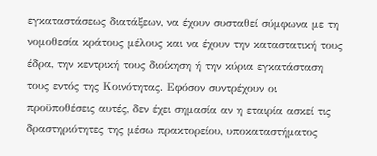εγκαταστάσεως διατάξεων, να έχουν συσταθεί σύμφωνα με τη νομοθεσία κράτους μέλους και να έχουν την καταστατική τους έδρα, την κεντρική τους διοίκηση ή την κύρια εγκατάσταση τους εντός της Κοινότητας. Εφόσον συντρέχουν οι προϋποθέσεις αυτές, δεν έχει σημασία αν η εταιρία ασκεί τις δραστηριότητες της μέσω πρακτορείου, υποκαταστήματος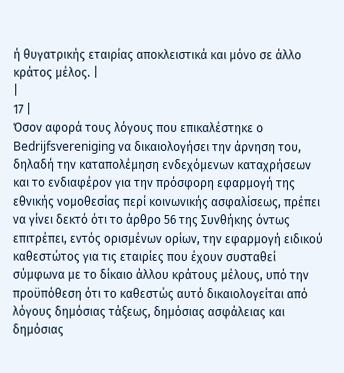ή θυγατρικής εταιρίας αποκλειστικά και μόνο σε άλλο κράτος μέλος. |
|
17 |
Όσον αφορά τους λόγους που επικαλέστηκε ο Bedrijfsvereniging να δικαιολογήσει την άρνηση του, δηλαδή την καταπολέμηση ενδεχόμενων καταχρήσεων και το ενδιαφέρον για την πρόσφορη εφαρμογή της εθνικής νομοθεσίας περί κοινωνικής ασφαλίσεως, πρέπει να γίνει δεκτό ότι το άρθρο 56 της Συνθήκης όντως επιτρέπει, εντός ορισμένων ορίων, την εφαρμογή ειδικού καθεστώτος για τις εταιρίες που έχουν συσταθεί σύμφωνα με το δίκαιο άλλου κράτους μέλους, υπό την προϋπόθεση ότι το καθεστώς αυτό δικαιολογείται από λόγους δημόσιας τάξεως, δημόσιας ασφάλειας και δημόσιας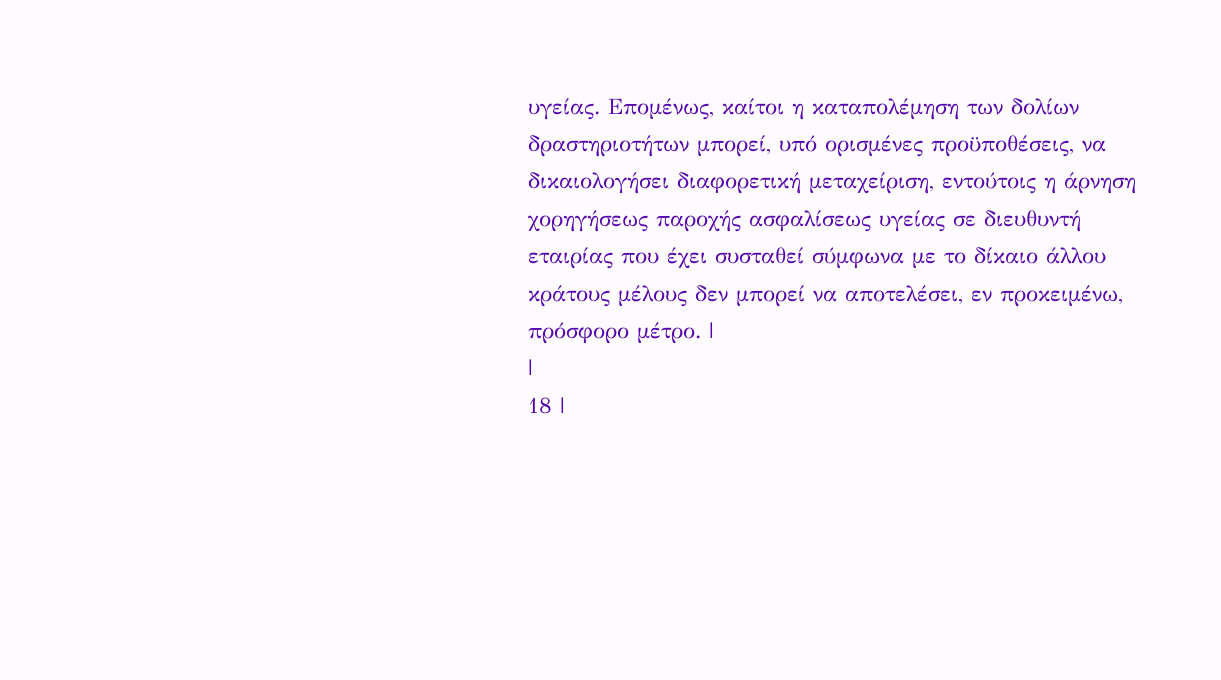υγείας. Επομένως, καίτοι η καταπολέμηση των δολίων δραστηριοτήτων μπορεί, υπό ορισμένες προϋποθέσεις, να δικαιολογήσει διαφορετική μεταχείριση, εντούτοις η άρνηση χορηγήσεως παροχής ασφαλίσεως υγείας σε διευθυντή εταιρίας που έχει συσταθεί σύμφωνα με το δίκαιο άλλου κράτους μέλους δεν μπορεί να αποτελέσει, εν προκειμένω, πρόσφορο μέτρο. |
|
18 |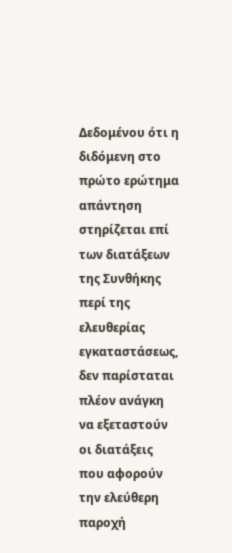Δεδομένου ότι η διδόμενη στο πρώτο ερώτημα απάντηση στηρίζεται επί των διατάξεων της Συνθήκης περί της ελευθερίας εγκαταστάσεως, δεν παρίσταται πλέον ανάγκη να εξεταστούν οι διατάξεις που αφορούν την ελεύθερη παροχή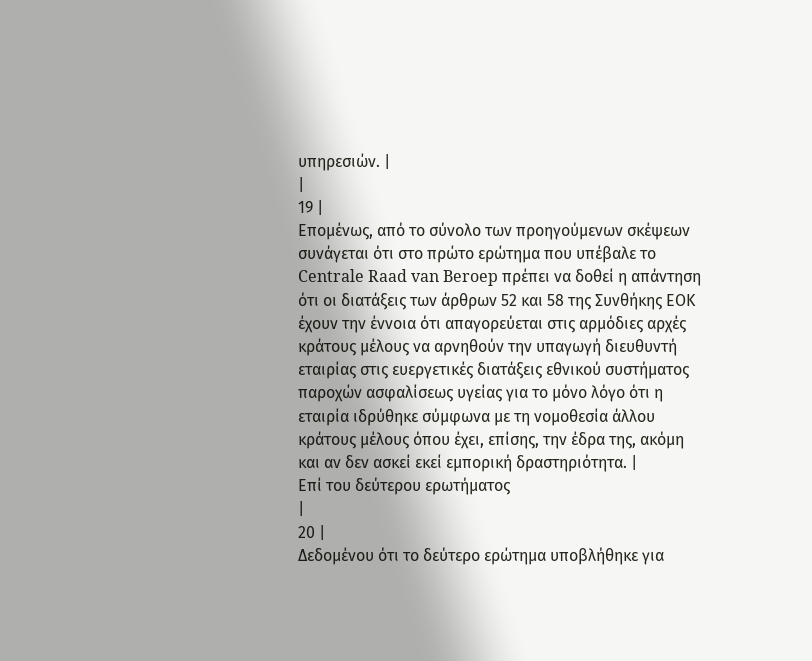υπηρεσιών. |
|
19 |
Επομένως, από το σύνολο των προηγούμενων σκέψεων συνάγεται ότι στο πρώτο ερώτημα που υπέβαλε το Centrale Raad van Beroep πρέπει να δοθεί η απάντηση ότι οι διατάξεις των άρθρων 52 και 58 της Συνθήκης ΕΟΚ έχουν την έννοια ότι απαγορεύεται στις αρμόδιες αρχές κράτους μέλους να αρνηθούν την υπαγωγή διευθυντή εταιρίας στις ευεργετικές διατάξεις εθνικού συστήματος παροχών ασφαλίσεως υγείας για το μόνο λόγο ότι η εταιρία ιδρύθηκε σύμφωνα με τη νομοθεσία άλλου κράτους μέλους όπου έχει, επίσης, την έδρα της, ακόμη και αν δεν ασκεί εκεί εμπορική δραστηριότητα. |
Επί του δεύτερου ερωτήματος
|
20 |
Δεδομένου ότι το δεύτερο ερώτημα υποβλήθηκε για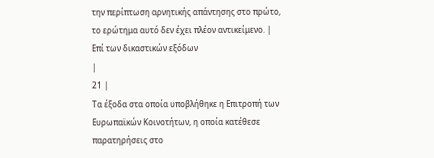την περίπτωση αρνητικής απάντησης στο πρώτο, το ερώτημα αυτό δεν έχει πλέον αντικείμενο. |
Επί των δικαστικών εξόδων
|
21 |
Τα έξοδα στα οποία υποβλήθηκε η Επιτροπή των Ευρωπαϊκών Κοινοτήτων, η οποία κατέθεσε παρατηρήσεις στο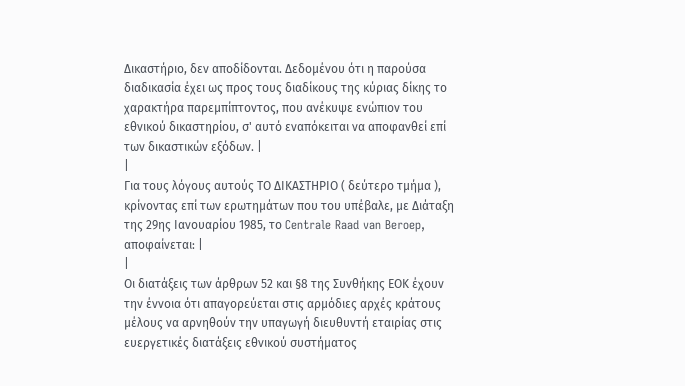Δικαστήριο, δεν αποδίδονται. Δεδομένου ότι η παρούσα διαδικασία έχει ως προς τους διαδίκους της κύριας δίκης το χαρακτήρα παρεμπίπτοντος, που ανέκυψε ενώπιον του εθνικού δικαστηρίου, σ' αυτό εναπόκειται να αποφανθεί επί των δικαστικών εξόδων. |
|
Για τους λόγους αυτούς ΤΟ ΔΙΚΑΣΤΗΡΙΟ ( δεύτερο τμήμα ), κρίνοντας επί των ερωτημάτων που του υπέβαλε, με Διάταξη της 29ης Ιανουαρίου 1985, το Centrale Raad van Beroep, αποφαίνεται: |
|
Οι διατάξεις των άρθρων 52 και §8 της Συνθήκης ΕΟΚ έχουν την έννοια ότι απαγορεύεται στις αρμόδιες αρχές κράτους μέλους να αρνηθούν την υπαγωγή διευθυντή εταιρίας στις ευεργετικές διατάξεις εθνικού συστήματος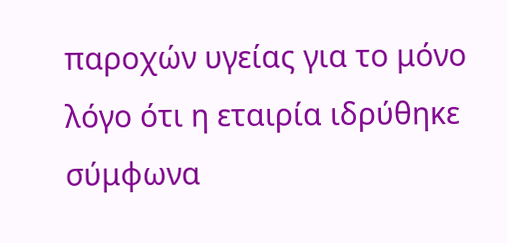παροχών υγείας για το μόνο λόγο ότι η εταιρία ιδρύθηκε σύμφωνα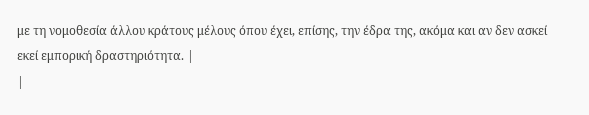με τη νομοθεσία άλλου κράτους μέλους όπου έχει, επίσης, την έδρα της, ακόμα και αν δεν ασκεί εκεί εμπορική δραστηριότητα. |
|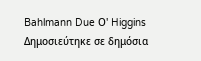Bahlmann Due Ο' Higgins Δημοσιεύτηκε σε δημόσια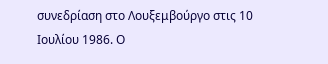συνεδρίαση στο Λουξεμβούργο στις 10 Ιουλίου 1986. Ο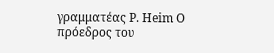γραμματέας Ρ. Heim Ο πρόεδρος του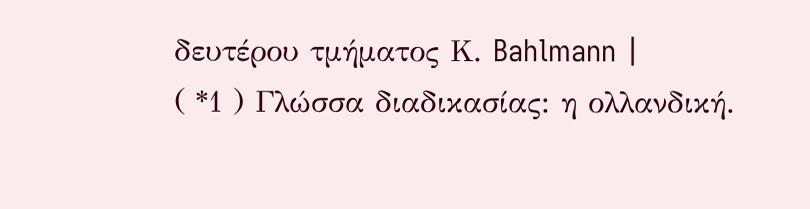δευτέρου τμήματος Κ. Bahlmann |
( *1 ) Γλώσσα διαδικασίας: η ολλανδική.